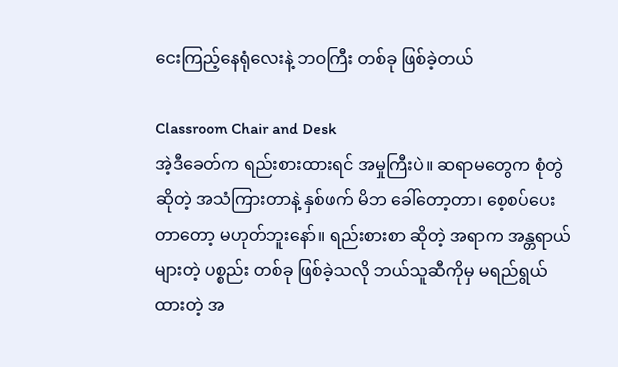ငေးကြည့်နေရုံလေးနဲ့ ဘဝကြီး တစ်ခု ဖြစ်ခဲ့တယ်

Classroom Chair and Desk
အဲ့ဒီခေတ်က ရည်းစားထားရင် အမှုကြီးပဲ။ ဆရာမတွေက စုံတွဲ ဆိုတဲ့ အသံကြားတာနဲ့ နှစ်ဖက် မိဘ ခေါ်တော့တာ၊ စေ့စပ်ပေးတာတော့ မဟုတ်ဘူးနော်။ ရည်းစားစာ ဆိုတဲ့ အရာက အန္တရာယ်များတဲ့ ပစ္စည်း တစ်ခု ဖြစ်ခဲ့သလို ဘယ်သူဆီကိုမှ မရည်ရွယ်ထားတဲ့ အ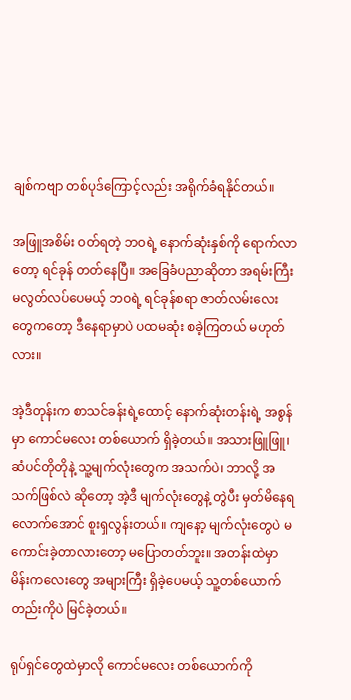ချစ်ကဗျာ တစ်ပုဒ်ကြောင့်လည်း အရိုက်ခံရနိုင်တယ်။

အဖြူအစိမ်း ဝတ်ရတဲ့ ဘဝရဲ့ နောက်ဆုံးနှစ်ကို ရောက်လာတော့ ရင်ခုန် တတ်နေပြီ။ အခြေခံပညာဆိုတာ အရမ်းကြီး မလွတ်လပ်ပေမယ့် ဘဝရဲ့ ရင်ခုန်စရာ ဇာတ်လမ်းလေးတွေကတော့ ဒီနေရာမှာပဲ ပထမဆုံး စခဲ့ကြတယ် မဟုတ်လား။

အဲ့ဒီတုန်းက စာသင်ခန်းရဲ့ထောင့် နောက်ဆုံးတန်းရဲ့ အစွန်မှာ ကောင်မလေး တစ်ယောက် ရှိခဲ့တယ်။ အသားဖြူဖြူ၊ ဆံပင်တိုတိုနဲ့ သူ့မျက်လုံးတွေက အသက်ပဲ၊ ဘာလို့ အသက်ဖြစ်လဲ ဆိုတော့ အဲ့ဒီ မျက်လုံးတွေနဲ့ တွဲပီး မှတ်မိနေရ လောက်အောင် စူးရှလွန်းတယ်။ ကျနော့ မျက်လုံးတွေပဲ မကောင်းခဲ့တာလားတော့ မပြောတတ်ဘူး။ အတန်းထဲမှာ မိန်းကလေးတွေ အများကြီး ရှိခဲ့ပေမယ့် သူ့တစ်ယောက်တည်းကိုပဲ မြင်ခဲ့တယ်။

ရုပ်ရှင်တွေထဲမှာလို ကောင်မလေး တစ်ယောက်ကို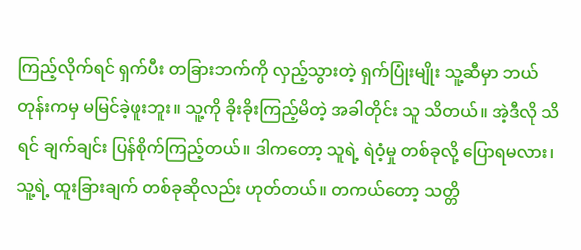ကြည့်လိုက်ရင် ရှက်ပီး တခြားဘက်ကို လှည့်သွားတဲ့ ရှက်ပြုံးမျိုး သူ့ဆီမှာ ဘယ်တုန်းကမှ မမြင်ခဲ့ဖူးဘူး။ သူ့ကို ခိုးခိုးကြည့်မိတဲ့ အခါတိုင်း သူ သိတယ်။ အဲ့ဒီလို သိရင် ချက်ချင်း ပြန်စိုက်ကြည့်တယ်။ ဒါကတော့ သူရဲ့ ရဲဝံ့မှု တစ်ခုလို့ ပြောရမလား၊ သူ့ရဲ့ ထူးခြားချက် တစ်ခုဆိုလည်း ဟုတ်တယ်။ တကယ်တော့ သတ္တိ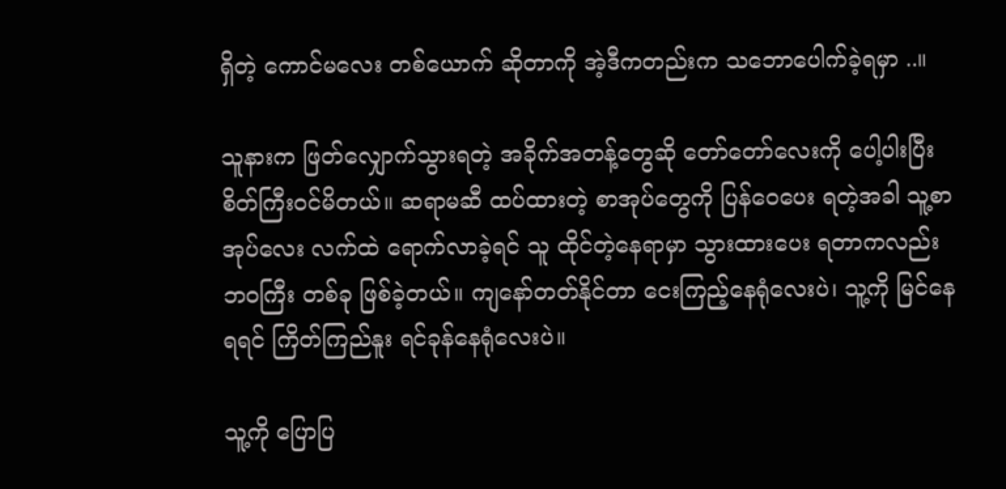ရှိတဲ့ ကောင်မလေး တစ်ယောက် ဆိုတာကို အဲ့ဒီကတည်းက သဘောပေါက်ခဲ့ရမှာ ..။

သူနားက ဖြတ်လျှောက်သွားရတဲ့ အခိုက်အတန့်တွေဆို တော်တော်လေးကို ပေါ့ပါးပြီး စိတ်ကြီးဝင်မိတယ်။ ဆရာမဆီ ထပ်ထားတဲ့ စာအုပ်တွေကို ပြန်ဝေပေး ရတဲ့အခါ သူ့စာအုပ်လေး လက်ထဲ ရောက်လာခဲ့ရင် သူ ထိုင်တဲ့နေရာမှာ သွားထားပေး ရတာကလည်း ဘဝကြီး တစ်ခု ဖြစ်ခဲ့တယ်။ ကျနော်တတ်နိုင်တာ ငေးကြည့်နေရုံလေးပဲ၊ သူ့ကို မြင်နေရရင် ကြိတ်ကြည်နူး ရင်ခုန်နေရုံလေးပဲ။

သူ့ကို ပြောပြ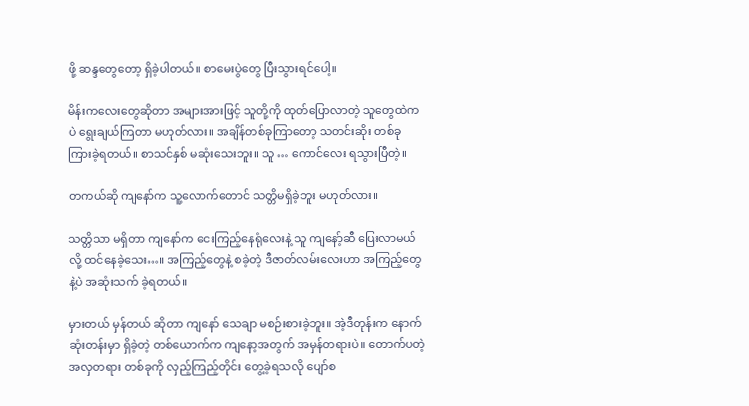ဖို့ ဆန္ဒတွေတော့ ရှိခဲ့ပါတယ်။ စာမေးပွဲတွေ ပြီးသွားရင်ပေါ့။

မိန်းကလေးတွေဆိုတာ အများအားဖြင့် သူတို့ကို ထုတ်ပြောလာတဲ့ သူတွေထဲကပဲ ရွေးချယ်ကြတာ မဟုတ်လား။ အချိန်တစ်ခုကြာတော့ သတင်းဆိုး တစ်ခု ကြားခဲ့ရတယ်။ စာသင်နှစ် မဆုံးသေးဘူး။ သူ … ကောင်လေး ရသွားပြီတဲ့။

တကယ်ဆို ကျနော်က သူ့လောက်တောင် သတ္တိမရှိခဲ့ဘူး မဟုတ်လား။

သတ္တိသာ မရှိတာ ကျနော်က ငေးကြည့်နေရုံလေးနဲ့ သူ ကျနော့်ဆီ ပြေးလာမယ် လို့ ထင်နေခဲ့သေး…။ အကြည့်တွေနဲ့ စခဲ့တဲ့ ဒီဇာတ်လမ်းလေးဟာ အကြည့်တွေနဲ့ပဲ အဆုံးသက် ခဲ့ရတယ်။

မှားတယ် မှန်တယ် ဆိုတာ ကျနော် သေချာ မစဉ်းစားခဲ့ဘူး။ အဲ့ဒီတုန်းက နောက်ဆုံးတန်းမှာ ရှိခဲ့တဲ့ တစ်ယောက်က ကျနော့အတွက် အမှန်တရားပဲ။ တောက်ပတဲ့ အလှတရား တစ်ခုကို လှည့်ကြည့်တိုင်း တွေ့ခဲ့ရသလို ပျော်စ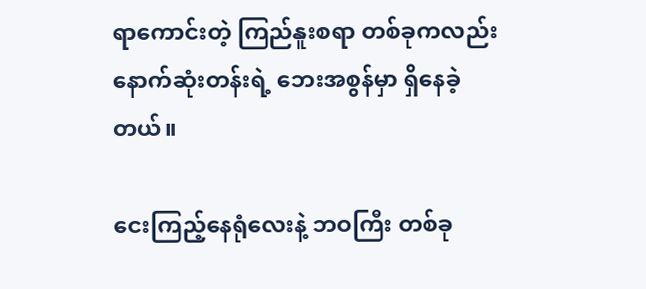ရာကောင်းတဲ့ ကြည်နူးစရာ တစ်ခုကလည်း နောက်ဆုံးတန်းရဲ့ ဘေးအစွန်မှာ ရှိနေခဲ့တယ်။

ငေးကြည့်နေရုံလေးနဲ့ ဘဝကြီး တစ်ခု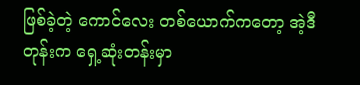ဖြစ်ခဲ့တဲ့ ကောင်လေး တစ်ယောက်ကတော့ အဲ့ဒီတုန်းက ရှေ့ဆုံးတန်းမှာ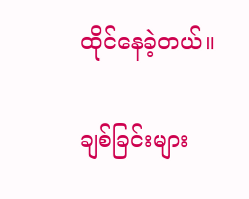ထိုင်နေခဲ့တယ်။

ချစ်ခြင်းများ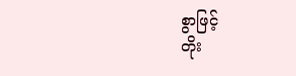စွာဖြင့်
တိုး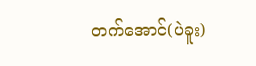တက်အောင်(ပဲခူး)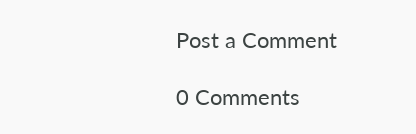Post a Comment

0 Comments